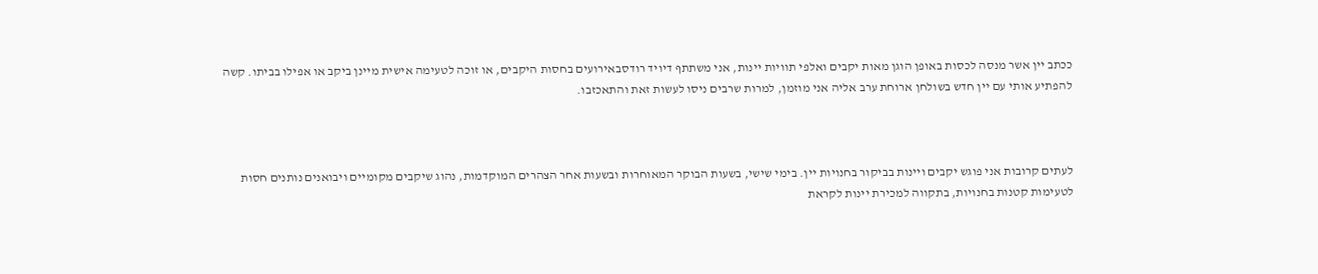ככתב יין אשר מנסה לכסות באופן הוגן מאות יקבים ואלפי תוויות יינות, אני משתתף דיויד רודסבאירועים בחסות היקבים, או זוכה לטעימה אישית מיינן ביקב או אפילו בביתו. קשה להפתיע אותי עם יין חדש בשולחן ארוחת ערב אליה אני מוזמן, למרות שרבים ניסו לעשות זאת והתאכזבו.



לעתים קרובות אני פוגש יקבים ויינות בביקור בחנויות יין. בימי שישי, בשעות הבוקר המאוחרות ובשעות אחר הצהרים המוקדמות, נהוג שיקבים מקומיים ויבואנים נותנים חסות לטעימות קטנות בחנויות, בתקווה למכירת יינות לקראת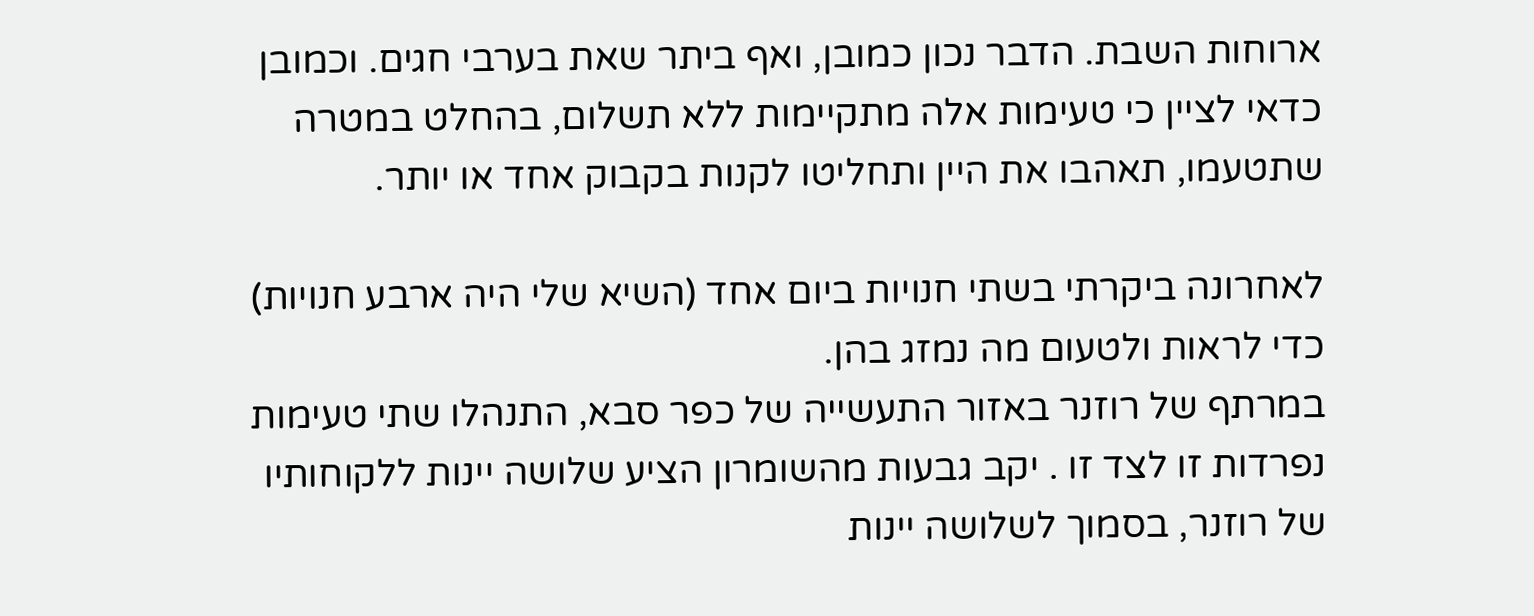ארוחות השבת. הדבר נכון כמובן, ואף ביתר שאת בערבי חגים. וכמובן כדאי לציין כי טעימות אלה מתקיימות ללא תשלום, בהחלט במטרה שתטעמו, תאהבו את היין ותחליטו לקנות בקבוק אחד או יותר.

לאחרונה ביקרתי בשתי חנויות ביום אחד (השיא שלי היה ארבע חנויות) כדי לראות ולטעום מה נמזג בהן.
במרתף של רוזנר באזור התעשייה של כפר סבא, התנהלו שתי טעימות נפרדות זו לצד זו . יקב גבעות מהשומרון הציע שלושה יינות ללקוחותיו של רוזנר, בסמוך לשלושה יינות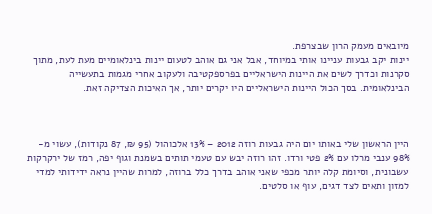מיובאים מעמק הרון שבצרפת.
יינות יקב גבעות עניינו אותי במיוחד, אבל אני גם אוהב לטעום יינות בינלאומיים מעת לעת, מתוך סקרנות וכדרך לשים את היינות הישראליים בפרספקטיבה ולעקוב אחרי מגמות בתעשייה הבינלאומית. בסך הכול היינות הישראליים היו יקרים יותר, אך האיכות הצדיקה זאת.



היין הראשון שלי באותו יום היה גבעות רוזה 2012 – 13% אלכוהול (95 ₪, 87 נקודות), עשוי מ- 98% ענבי מרלו עם 2% פטי ורדו. זהו רוזה יבש עם טעמי תותים בשמנת וגוף יפה, רמז של ירקרקות עשבונית, וסיומת קלה יותר מכפי שאני אוהב בדרך כלל ברוזה, למרות שהיין נראה ידידותי למדי למזון ותאים לצד דגים, עוף או סלטים.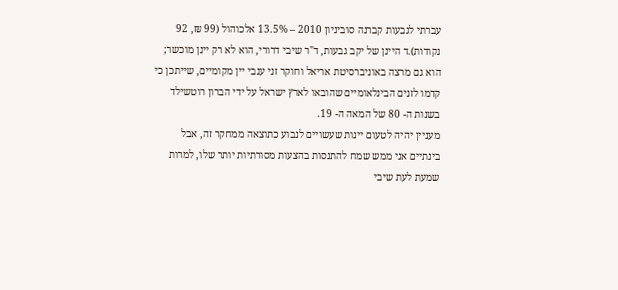עברתי לגבעות קברנה סוביניון 2010 – 13.5% אלכוהול (99 ₪, 92 נקודות).ד היינן של יקב גבעות, ד"ר שיבי דרורי, הוא לא רק יינן מוכשר; הוא גם מרצה באוניברסיטת אריאל וחוקר זני ענבי יין מקומיים, שייתכן כי קדמו לזנים הבינלאומיים שהובאו לארץ ישראל על ידי הברון רוטשילד בשנות ה- 80 של המאה ה- 19.
מעניין יהיה לטעום יינות שעשויים לנבוע כתוצאה ממחקר זה, אבל בינתיים אני ממש שמח להתנסות בהצעות מסורתיות יותר שלו, למרות שמעת לעת שיבי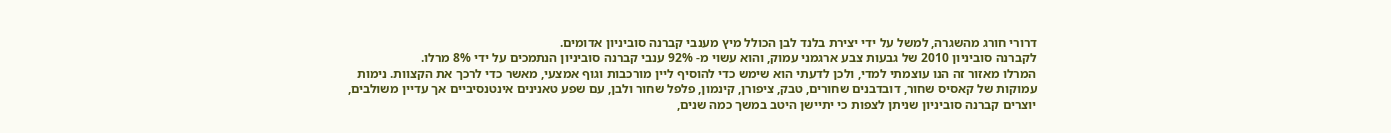דרורי חורג מהשגרה, למשל על ידי יצירת בלנד לבן הכולל מיץ מענבי קברנה סוביניון אדומים.
לקברנה סוביניון 2010 של גבעות צבע ארגמני עמוק, והוא עשוי מ- 92% ענבי קברנה סוביניון הנתמכים על ידי 8% מרלו.
המרלו מאזור זה הנו עוצמתי למדי, ולכן לדעתי הוא שימש כדי להוסיף ליין מורכבות וגוף אמצעי, מאשר כדי לרכך את הקצוות. נימות עמוקות של קאסיס שחור, דובדבנים שחורים, טבק, ציפורן, קינמון, פלפל שחור ולבן, עם שפע טאנינים אינטנסיביים אך עדיין משולבים, יוצרים קברנה סוביניון שניתן לצפות כי יתיישן היטב במשך כמה שנים,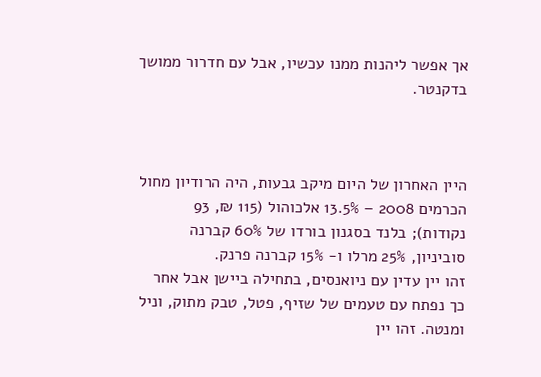אך אפשר ליהנות ממנו עכשיו, אבל עם חדרור ממושך בדקנטר.



היין האחרון של היום מיקב גבעות, היה הרודיון מחול הכרמים 2008 – 13.5% אלכוהול (115 ₪, 93 נקודות); בלנד בסגנון בורדו של 60% קברנה סוביניון, 25% מרלו ו- 15% קברנה פרנק.
זהו יין עדין עם ניואנסים, בתחילה ביישן אבל אחר כך נפתח עם טעמים של שזיף, פטל, טבק מתוק, וניל ומנטה. זהו יין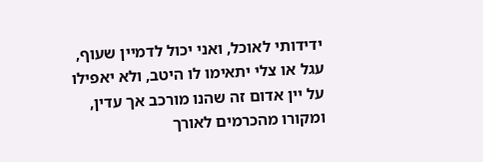ידידותי לאוכל, ואני יכול לדמיין שעוף, עגל או צלי יתאימו לו היטב, ולא יאפילו על יין אדום זה שהנו מורכב אך עדין, ומקורו מהכרמים לאורך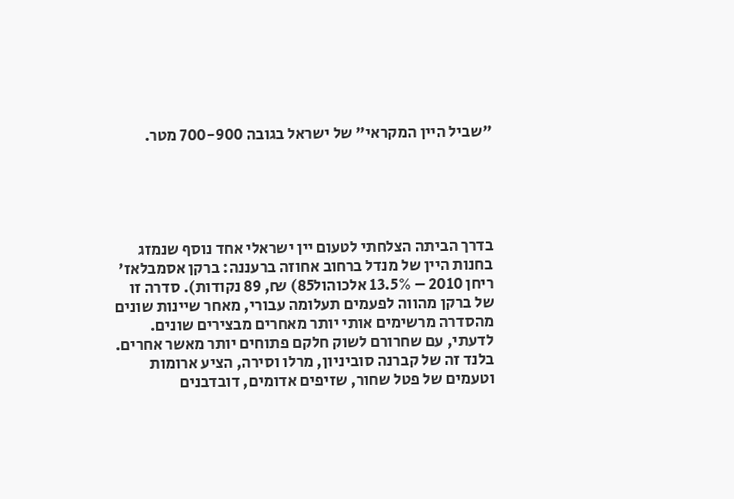"שביל היין המקראי" של ישראל בגובה 700-900 מטר.





בדרך הביתה הצלחתי לטעום יין ישראלי אחד נוסף שנמזג בחנות היין של מנדל ברחוב אחוזה ברעננה: ברקן אסמבלאז' ריחן 2010 – 13.5% אלכוהול85) ₪, 89 נקודות). סדרה זו של ברקן מהווה לפעמים תעלומה עבורי, מאחר שיינות שונים מהסדרה מרשימים אותי יותר מאחרים מבצירים שונים. לדעתי, עם שחרורם לשוק חלקם פתוחים יותר מאשר אחרים.
בלנד זה של קברנה סוביניון, מרלו וסירה, הציע ארומות וטעמים של פטל שחור, שזיפים אדומים, דובדבנים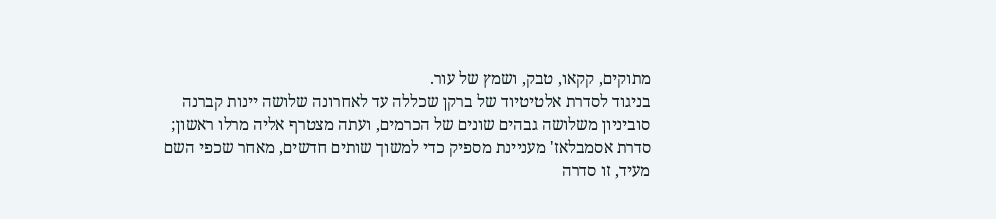מתוקים, קקאו, טבק, ושמץ של עור.
בניגוד לסדרת אלטיטיוד של ברקן שכללה עד לאחרונה שלושה יינות קברנה סוביניון משלושה גבהים שונים של הכרמים, ועתה מצטרף אליה מרלו ראשון; סדרת אסמבלאז' מעניינת מספיק כדי למשוך שותים חדשים, מאחר שכפי השם מעיד, זו סדרה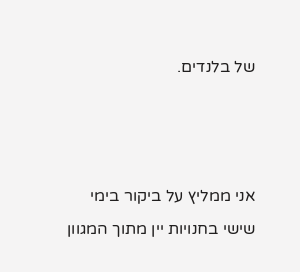של בלנדים.



אני ממליץ על ביקור בימי שישי בחנויות יין מתוך המגוון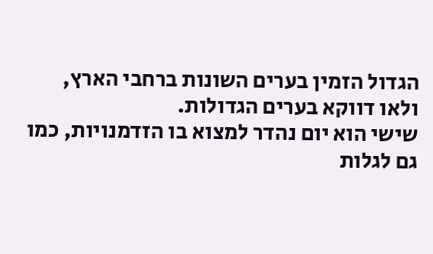הגדול הזמין בערים השונות ברחבי הארץ, ולאו דווקא בערים הגדולות.
שישי הוא יום נהדר למצוא בו הזדמנויות, כמו גם לגלות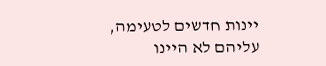יינות חדשים לטעימה, עליהם לא היינו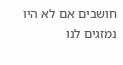חושבים אם לא היו נמזגים לנו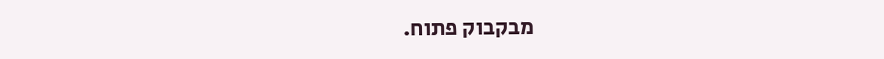מבקבוק פתוח.